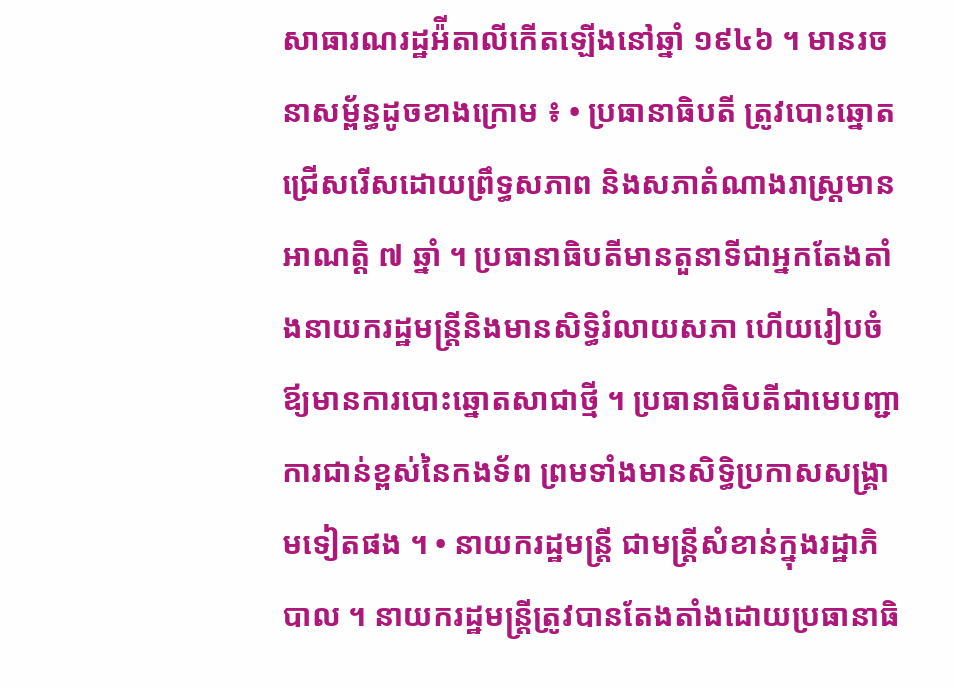សាធារណរដ្ឋអ៉ីតាលីកើតឡើងនៅឆ្នាំ ១៩៤៦ ។ មានរចនាសម្ព័ន្ធដូចខាងក្រោម ៖ • ប្រធានាធិបតី ត្រូវបោះឆ្នោតជ្រើសរើសដោយព្រឹទ្ធសភាព និងសភាតំណាងរាស្រ្ដមានអាណត្តិ ៧ ឆ្នាំ ។ ប្រធានាធិបតីមានតួនាទីជាអ្នកតែងតាំងនាយករដ្ឋមន្ដ្រីនិងមានសិទ្ធិរំលាយសភា ហើយរៀបចំឪ្យមានការបោះឆ្នោតសាជាថ្មី ។ ប្រធានាធិបតីជាមេបញ្ជាការជាន់ខ្ពស់នៃកងទ័ព ព្រមទាំងមានសិទ្ធិប្រកាសសង្គ្រាមទៀតផង ។ • នាយករដ្ឋមន្ដ្រី ជាមន្ដ្រីសំខាន់ក្នុងរដ្ឋាភិបាល ។ នាយករដ្ឋមន្ដ្រីត្រូវបានតែងតាំងដោយប្រធានាធិ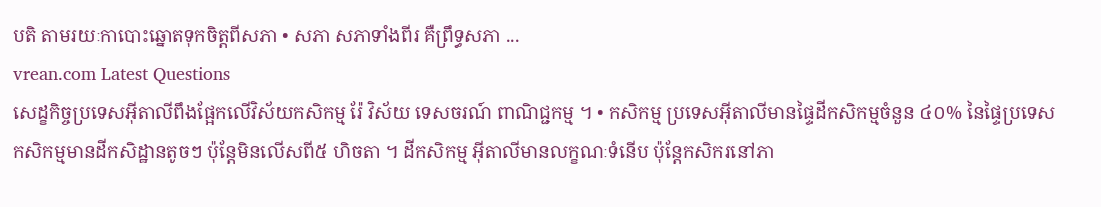បតិ តាមរយៈកាបោះឆ្នោតទុកចិត្តពីសភា • សភា សភាទាំងពីរ គឺព្រឹទ្ធសភា ...
vrean.com Latest Questions
សេដ្ខកិច្ចប្រទេសអ៊ីតាលីពឹងផ្អែកលើវិស័យកសិកម្ម រ៉ែ វិស័យ ទេសចរណ៍ ពាណិជ្ជកម្ម ។ • កសិកម្ម ប្រទេសអ៊ីតាលីមានផ្ទៃដីកសិកម្មចំនួន ៤០% នៃផ្ទៃប្រទេសកសិកម្មមានដីកសិដ្ឋានតូចៗ ប៉ុន្តែមិនលើសពី៥ ហិចតា ។ ដីកសិកម្ម អ៊ីតាលីមានលក្ខណៈទំនើប ប៉ុន្ដែកសិករនៅភា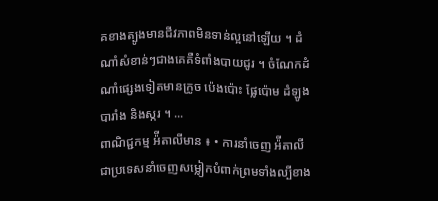គខាងត្បូងមានជីវភាពមិនទាន់ល្អនៅឡើយ ។ ដំណាំសំខាន់ៗជាងគេគឺទំពាំងបាយជូរ ។ ចំណែកដំណាំផ្សេងទៀតមានក្រូច ប៉េងប៉ោះ ផ្លែប៉ោម ដំឡូងបារាំង និងស្ករ ។ ...
ពាណិជ្ជកម្ម អ៉ីតាលីមាន ៖ • ការនាំចេញ អ៉ីតាលីជាប្រទេសនាំចេញសម្លៀកបំពាក់ព្រមទាំងល្បីខាង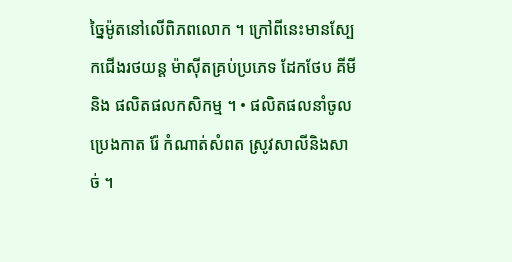ច្នៃម៉ូតនៅលើពិភពលោក ។ ក្រៅពីនេះមានស្បែកជើងរថយន្ត ម៉ាស៊ីតគ្រប់ប្រភេទ ដែកថែប គីមី និង ផលិតផលកសិកម្ម ។ • ផលិតផលនាំចូល ប្រេងកាត រ៉ែ កំណាត់សំពត ស្រូវសាលីនិងសាច់ ។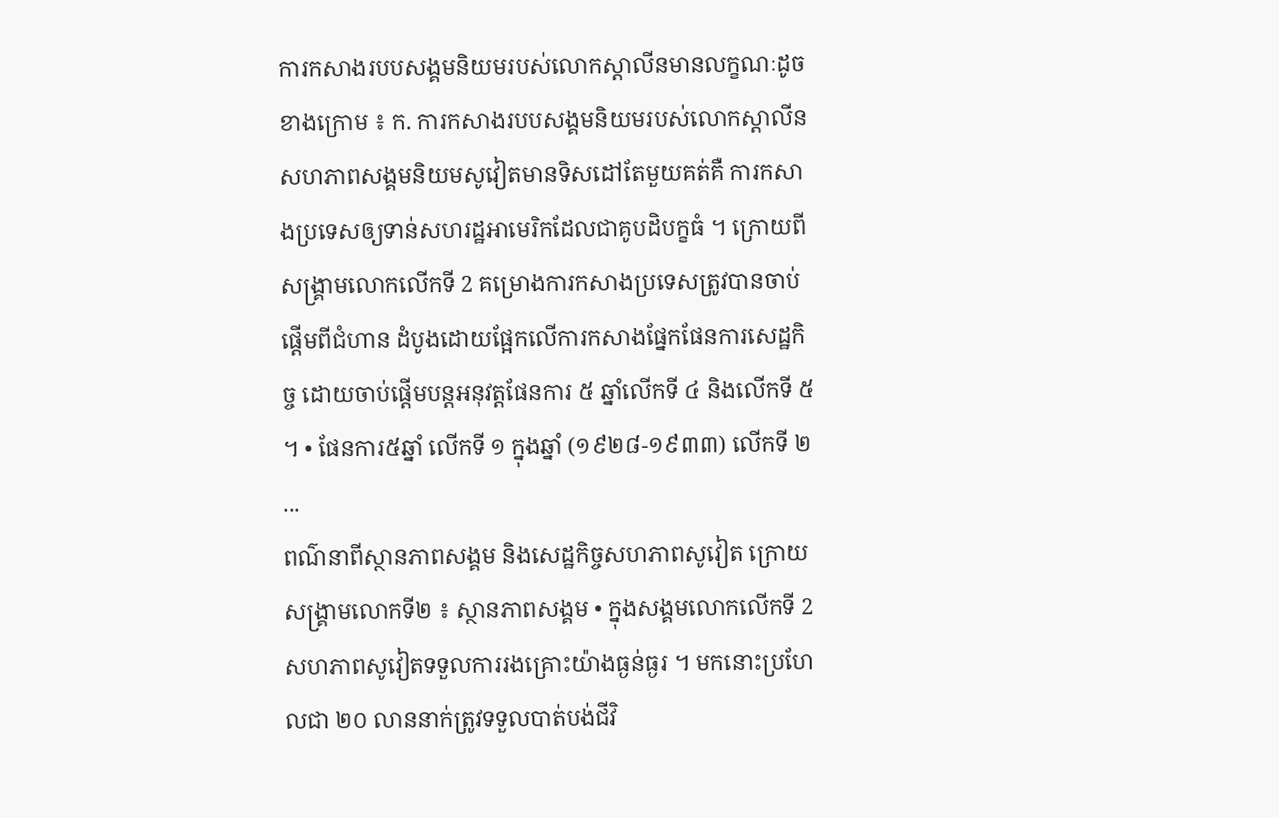ការកសាងរបបសង្គមនិយមរបស់លោកស្ដាលីនមានលក្ខណៈដូចខាងក្រោម ៖ ក. ការកសាងរបបសង្គមនិយមរបស់លោកស្តាលីន សហភាពសង្គមនិយមសូវៀតមានទិសដៅតែមួយគត់គឺ ការកសាងប្រទេសឲ្យទាន់សហរដ្ឋអាមេរិកដែលជាគូបដិបក្ខធំ ។ ក្រោយពីសង្រ្គាមលោកលើកទី 2 គម្រោងការកសាងប្រទេសត្រូវបានចាប់ផ្ដើមពីជំហាន ដំបូងដោយផ្អែកលើការកសាងផ្នែកផែនការសេដ្ឋកិច្ច ដោយចាប់ផ្ដើមបន្ដអនុវត្តផែនការ ៥ ឆ្នាំលើកទី ៤ និងលើកទី ៥ ។ • ផែនការ៥ឆ្នាំ លើកទី ១ ក្នុងឆ្នាំ (១៩២៨-១៩៣៣) លើកទី ២ ...
ពណ៌នាពីស្ថានភាពសង្គម និងសេដ្ឋកិច្ចសហភាពសូវៀត ក្រោយសង្រ្គាមលោកទី២ ៖ ស្ថានភាពសង្គម • ក្នុងសង្គមលោកលើកទី 2 សហភាពសូវៀតទទួលការរងគ្រោះយ៉ាងធ្ងន់ធ្ងរ ។ មកនោះប្រហែលជា ២០ លាននាក់ត្រូវទទួលបាត់បង់ជីវិ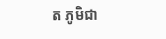ត ភូមិជា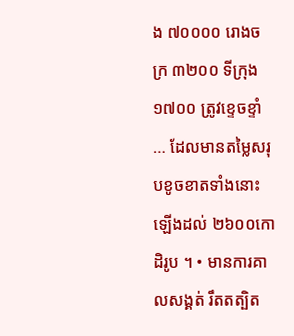ង ៧០០០០ រោងចក្រ ៣២០០ ទីក្រុង ១៧០០ ត្រូវខ្ទេចខ្ទាំ … ដែលមានតម្លៃសរុបខូចខាតទាំងនោះឡើងដល់ ២៦០០កោដិរូប ។ • មានការគាលសង្គត់ រឹតតត្បិត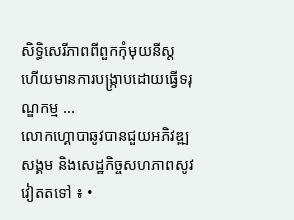សិទ្ធិសេរីភាពពីពួកកុំមុយនីស្ត ហើយមានការបង្ក្រាបដោយធ្វើទរុណ្ឌកម្ម ...
លោកហ្គោបាឆូវបានជួយអភិវឌ្ឍសង្គម និងសេដ្ឋកិច្ចសហភាពសូវវៀតតទៅ ៖ •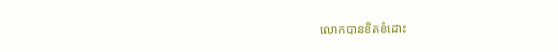លោកបានខិតខំដោះ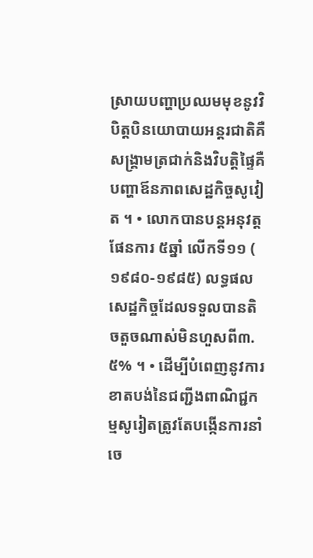ស្រាយបញ្ហាប្រឈមមុខនូវវិបិត្តបិនយោបាយអន្ដរជាតិគឺសង្រ្គាមត្រជាក់និងវិបត្តិផ្ទៃគឺបញ្ហាឪនភាពសេដ្ឋកិច្ចសូវៀត ។ • លោកបានបន្ដអនុវត្តផែនការ ៥ឆ្នាំ លើកទី១១ ( ១៩៨០-១៩៨៥) លទ្ធផលសេដ្ឋកិច្ចដែលទទួលបានតិចតួចណាស់មិនហួសពី៣.៥% ។ • ដើម្បីបំពេញនូវការខាតបង់នៃជញ្ជីងពាណិជ្ជកម្មសូរៀតត្រូវតែបង្កើនការនាំចេ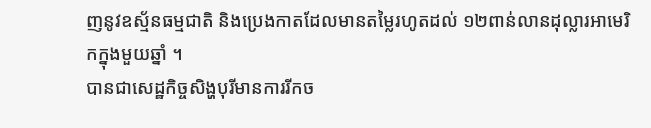ញនូវឧស្ម័នធម្មជាតិ និងប្រេងកាតដែលមានតម្លៃរហូតដល់ ១២ពាន់លានដុល្លារអាមេរិកក្នុងមួយឆ្នាំ ។
បានជាសេដ្ឋកិច្ចសិង្ហបុរីមានការរីកច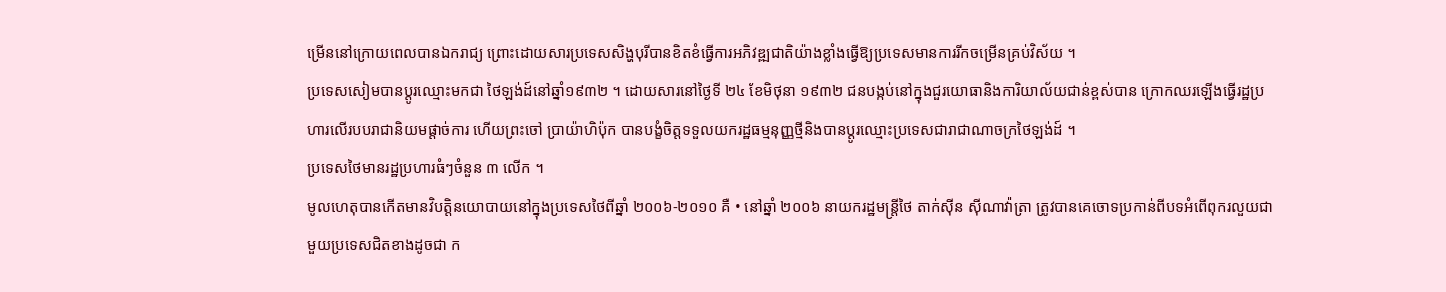ម្រើននៅក្រោយពេលបានឯករាជ្យ ព្រោះដោយសារប្រទេសសិង្ហបុរីបានខិតខំធ្វើការអភិវឌ្ឍជាតិយ៉ាងខ្លាំងធ្វើឱ្យប្រទេសមានការរីកចម្រើនគ្រប់វិស័យ ។
ប្រទេសសៀមបានប្តូរឈ្មោះមកជា ថៃឡង់ដ៍នៅឆ្នាំ១៩៣២ ។ ដោយសារនៅថ្ងៃទី ២៤ ខែមិថុនា ១៩៣២ ជនបង្កប់នៅក្នុងជួរយោធានិងការិយាល័យជាន់ខ្ពស់បាន ក្រោកឈរឡើងធ្វើរដ្ឋប្រហារលើរបបរាជានិយមផ្តាច់ការ ហើយព្រះចៅ ប្រាយ៉ាហិប៉ុក បានបង្ខំចិត្តទទួលយករដ្ឋធម្មនុញ្ញថ្មីនិងបានប្តូរឈ្មោះប្រទេសជារាជាណាចក្រថៃឡង់ដ៍ ។
ប្រទេសថៃមានរដ្ឋប្រហារធំៗចំនួន ៣ លើក ។
មូលហេតុបានកើតមានវិបត្តិនយោបាយនៅក្នុងប្រទេសថៃពីឆ្នាំ ២០០៦-២០១០ គឺ • នៅឆ្នាំ ២០០៦ នាយករដ្ឋមន្ត្រីថៃ តាក់ស៊ីន ស៊ីណាវ៉ាត្រា ត្រូវបានគេចោទប្រកាន់ពីបទអំពើពុករលួយជាមួយប្រទេសជិតខាងដូចជា ក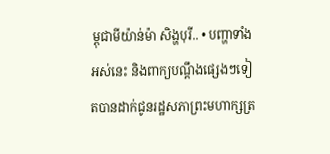ម្ពុជាមីយ៉ាន់ម៉ា សិង្ហបុរី.. • បញ្ហាទាំងអស់នេះ និងពាក្យបណ្តឹងផ្សេងៗទៀតបានដាក់ជូនរដ្ឋសភាព្រះមហាក្សត្រ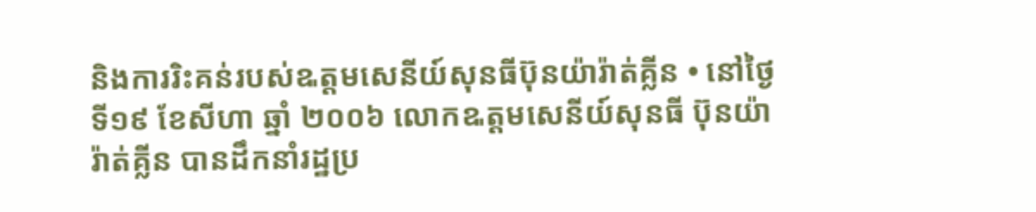និងការរិះគន់របស់ឩត្តមសេនីយ៍សុនធីប៊ុនយ៉ារ៉ាត់គ្លីន • នៅថ្ងៃទី១៩ ខែសីហា ឆ្នាំ ២០០៦ លោកឩត្តមសេនីយ៍សុនធី ប៊ុនយ៉ារ៉ាត់គ្លីន បានដឹកនាំរដ្ឋប្រ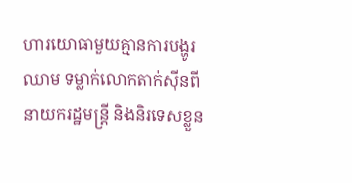ហារយោធាមួយគ្មានការបង្ហូរឈាម ទម្លាក់លោកតាក់ស៊ីនពីនាយករដ្ឋមន្ត្រី និងនិរទេសខ្លួន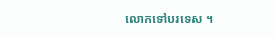លោកទៅបរទេស ។